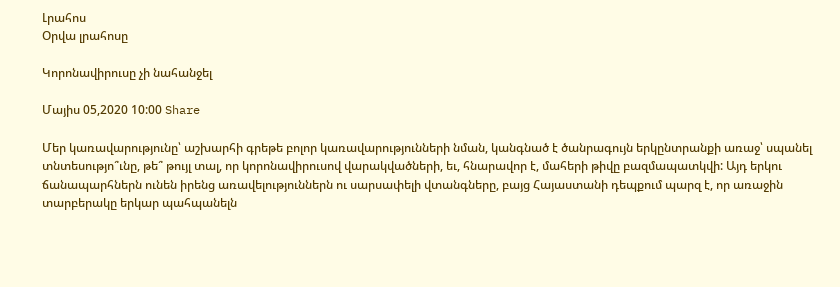Լրահոս
Օրվա լրահոսը

Կորոնավիրուսը չի նահանջել

Մայիս 05,2020 10:00 Share

Մեր կառավարությունը՝ աշխարհի գրեթե բոլոր կառավարությունների նման, կանգնած է ծանրագույն երկընտրանքի առաջ՝ սպանել տնտեսությո՞ւնը, թե՞ թույլ տալ, որ կորոնավիրուսով վարակվածների, եւ, հնարավոր է, մահերի թիվը բազմապատկվի: Այդ երկու ճանապարհներն ունեն իրենց առավելություններն ու սարսափելի վտանգները, բայց Հայաստանի դեպքում պարզ է, որ առաջին տարբերակը երկար պահպանելն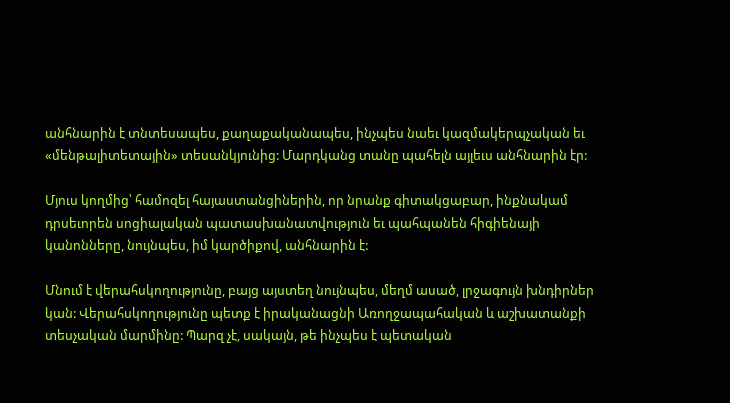անհնարին է տնտեսապես, քաղաքականապես, ինչպես նաեւ կազմակերպչական եւ «մենթալիտետային» տեսանկյունից: Մարդկանց տանը պահելն այլեւս անհնարին էր:

Մյուս կողմից՝ համոզել հայաստանցիներին, որ նրանք գիտակցաբար, ինքնակամ դրսեւորեն սոցիալական պատասխանատվություն եւ պահպանեն հիգիենայի կանոնները, նույնպես, իմ կարծիքով, անհնարին է:

Մնում է վերահսկողությունը, բայց այստեղ նույնպես, մեղմ ասած, լրջագույն խնդիրներ կան: Վերահսկողությունը պետք է իրականացնի Առողջապահական և աշխատանքի տեսչական մարմինը: Պարզ չէ, սակայն, թե ինչպես է պետական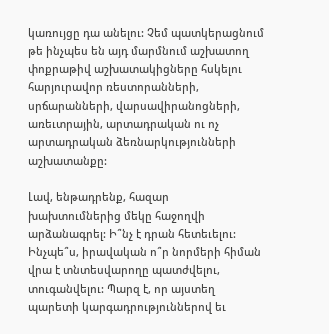կառույցը դա անելու: Չեմ պատկերացնում թե ինչպես են այդ մարմնում աշխատող փոքրաթիվ աշխատակիցները հսկելու հարյուրավոր ռեստորանների, սրճարանների, վարսավիրանոցների, առեւտրային, արտադրական ու ոչ արտադրական ձեռնարկությունների աշխատանքը:

Լավ, ենթադրենք, հազար խախտումներից մեկը հաջողվի արձանագրել: Ի՞նչ է դրան հետեւելու: Ինչպե՞ս, իրավական ո՞ր նորմերի հիման վրա է տնտեսվարողը պատժվելու, տուգանվելու: Պարզ է, որ այստեղ պարետի կարգադրություններով եւ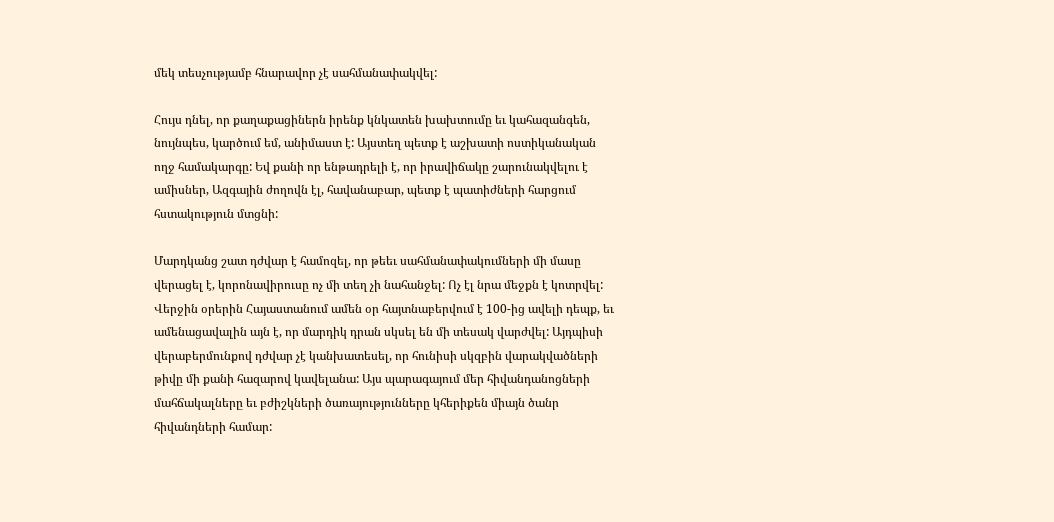մեկ տեսչությամբ հնարավոր չէ սահմանափակվել:

Հույս դնել, որ քաղաքացիներն իրենք կնկատեն խախտումը եւ կահազանգեն, նույնպես, կարծում եմ, անիմաստ է: Այստեղ պետք է աշխատի ոստիկանական ողջ համակարգը: Եվ քանի որ ենթադրելի է, որ իրավիճակը շարունակվելու է ամիսներ, Ազգային ժողովն էլ, հավանաբար, պետք է պատիժների հարցում հստակություն մտցնի:

Մարդկանց շատ դժվար է համոզել, որ թեեւ սահմանափակումների մի մասը վերացել է, կորոնավիրուսը ոչ մի տեղ չի նահանջել: Ոչ էլ նրա մեջքն է կոտրվել: Վերջին օրերին Հայաստանում ամեն օր հայտնաբերվում է 100-ից ավելի դեպք, եւ ամենացավալին այն է, որ մարդիկ դրան սկսել են մի տեսակ վարժվել: Այդպիսի վերաբերմունքով դժվար չէ կանխատեսել, որ հունիսի սկզբին վարակվածների թիվը մի քանի հազարով կավելանա: Այս պարագայում մեր հիվանդանոցների մահճակալները եւ բժիշկների ծառայությունները կհերիքեն միայն ծանր հիվանդների համար: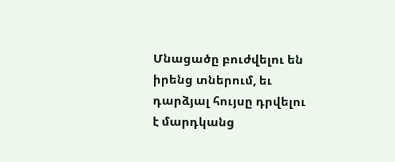Մնացածը բուժվելու են իրենց տներում, եւ դարձյալ հույսը դրվելու է մարդկանց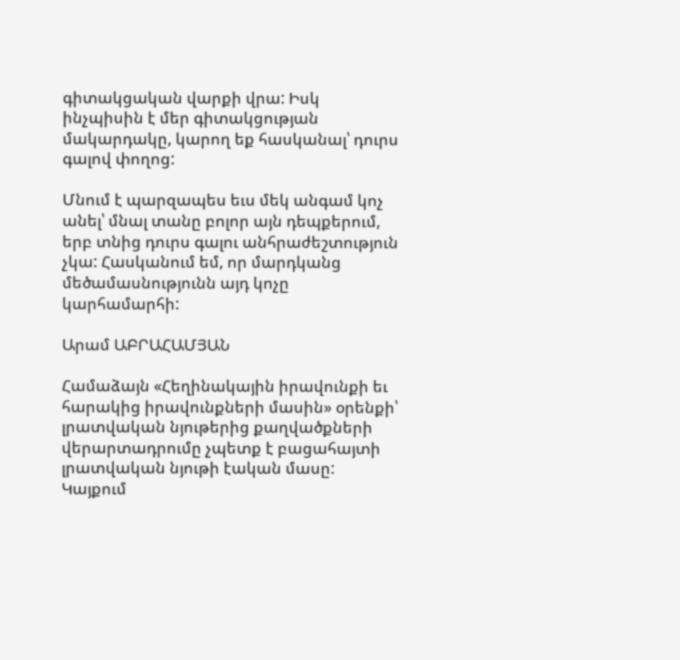գիտակցական վարքի վրա: Իսկ ինչպիսին է մեր գիտակցության մակարդակը, կարող եք հասկանալ՝ դուրս գալով փողոց:

Մնում է պարզապես եւս մեկ անգամ կոչ անել՝ մնալ տանը բոլոր այն դեպքերում, երբ տնից դուրս գալու անհրաժեշտություն չկա: Հասկանում եմ, որ մարդկանց մեծամասնությունն այդ կոչը կարհամարհի:

Արամ ԱԲՐԱՀԱՄՅԱՆ

Համաձայն «Հեղինակային իրավունքի եւ հարակից իրավունքների մասին» օրենքի՝ լրատվական նյութերից քաղվածքների վերարտադրումը չպետք է բացահայտի լրատվական նյութի էական մասը: Կայքում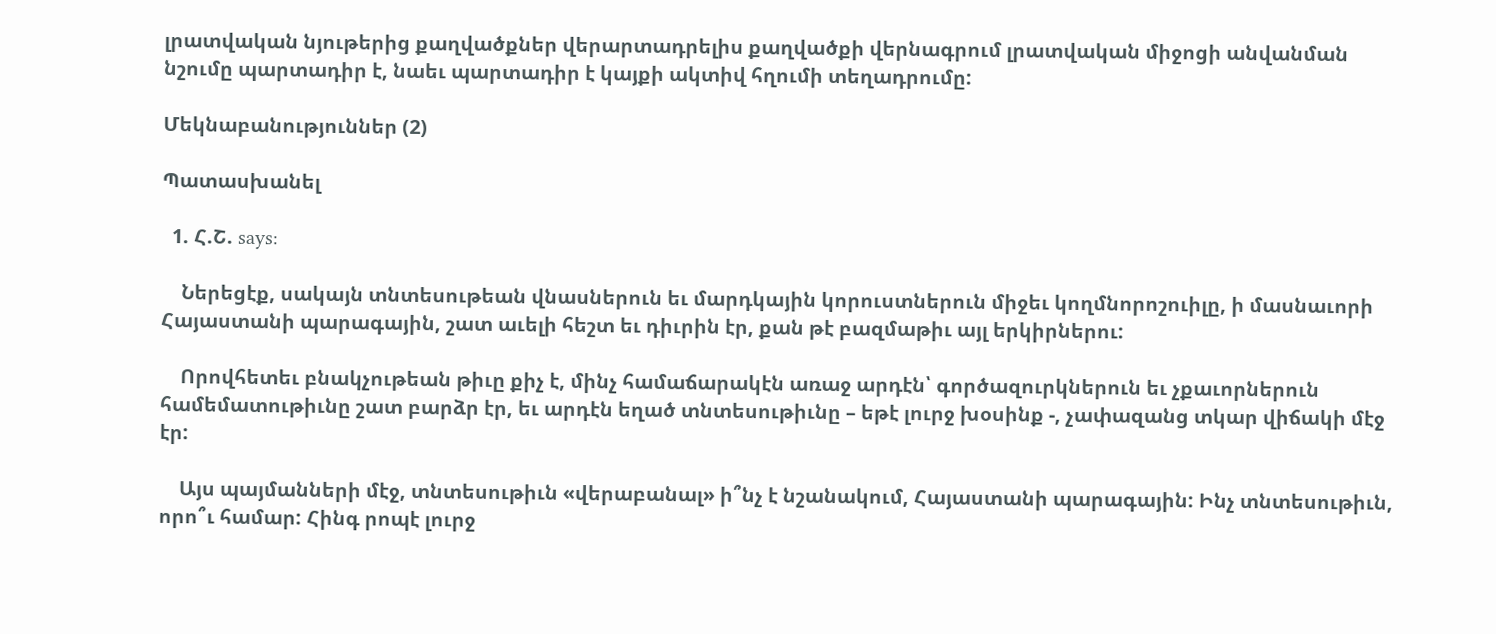լրատվական նյութերից քաղվածքներ վերարտադրելիս քաղվածքի վերնագրում լրատվական միջոցի անվանման նշումը պարտադիր է, նաեւ պարտադիր է կայքի ակտիվ հղումի տեղադրումը:

Մեկնաբանություններ (2)

Պատասխանել

  1. Հ.Շ. says:

    Ներեցէք, սակայն տնտեսութեան վնասներուն եւ մարդկային կորուստներուն միջեւ կողմնորոշուիլը, ի մասնաւորի Հայաստանի պարագային, շատ աւելի հեշտ եւ դիւրին էր, քան թէ բազմաթիւ այլ երկիրներու:

    Որովհետեւ բնակչութեան թիւը քիչ է, մինչ համաճարակէն առաջ արդէն՝ գործազուրկներուն եւ չքաւորներուն համեմատութիւնը շատ բարձր էր, եւ արդէն եղած տնտեսութիւնը – եթէ լուրջ խօսինք -, չափազանց տկար վիճակի մէջ էր:

    Այս պայմանների մէջ, տնտեսութիւն «վերաբանալ» ի՞նչ է նշանակում, Հայաստանի պարագային: Ինչ տնտեսութիւն, որո՞ւ համար: Հինգ րոպէ լուրջ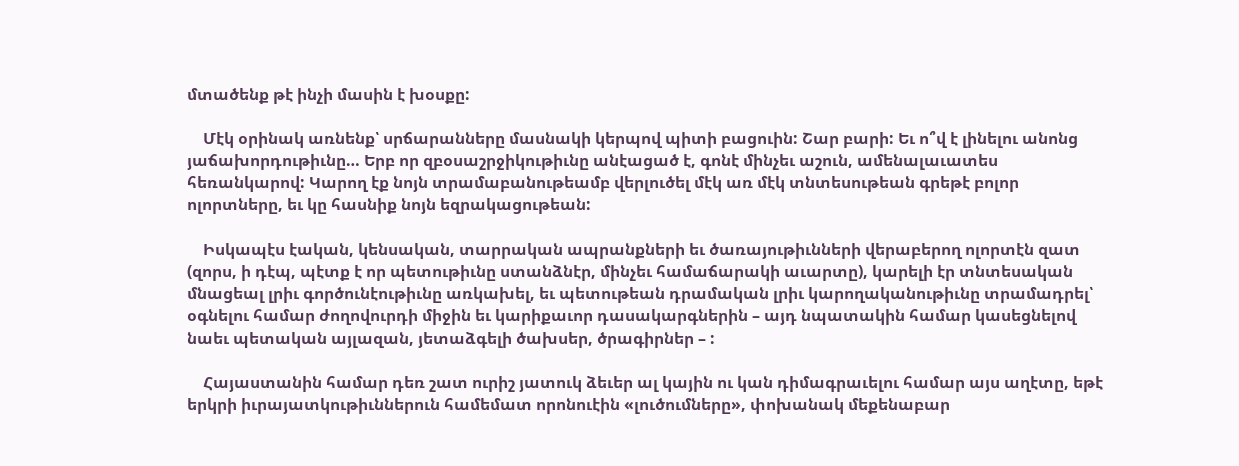մտածենք թէ ինչի մասին է խօսքը:

    Մէկ օրինակ առնենք՝ սրճարանները մասնակի կերպով պիտի բացուին: Շար բարի: Եւ ո՞վ է լինելու անոնց յաճախորդութիւնը… Երբ որ զբօսաշրջիկութիւնը անէացած է, գոնէ մինչեւ աշուն, ամենալաւատես հեռանկարով: Կարող էք նոյն տրամաբանութեամբ վերլուծել մէկ առ մէկ տնտեսութեան գրեթէ բոլոր ոլորտները, եւ կը հասնիք նոյն եզրակացութեան:

    Իսկապէս էական, կենսական, տարրական ապրանքների եւ ծառայութիւնների վերաբերող ոլորտէն զատ (զորս, ի դէպ, պէտք է որ պետութիւնը ստանձնէր, մինչեւ համաճարակի աւարտը), կարելի էր տնտեսական մնացեալ լրիւ գործունէութիւնը առկախել, եւ պետութեան դրամական լրիւ կարողականութիւնը տրամադրել՝ օգնելու համար ժողովուրդի միջին եւ կարիքաւոր դասակարգներին – այդ նպատակին համար կասեցնելով նաեւ պետական այլազան, յետաձգելի ծախսեր, ծրագիրներ – :

    Հայաստանին համար դեռ շատ ուրիշ յատուկ ձեւեր ալ կային ու կան դիմագրաւելու համար այս աղէտը, եթէ երկրի իւրայատկութիւններուն համեմատ որոնուէին «լուծումները», փոխանակ մեքենաբար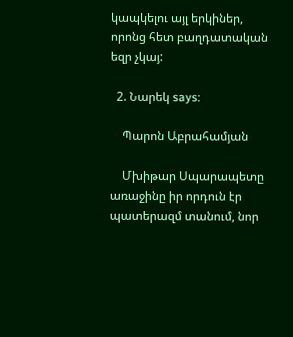կապկելու այլ երկիներ, որոնց հետ բաղդատական եզր չկայ:

  2. Նարեկ says:

    Պարոն Աբրահամյան

    Մխիթար Սպարապետը առաջինը իր որդուն էր պատերազմ տանում, նոր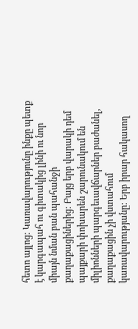հետո այլոց: Կառավարությունը ինքը պետք է կարգապահ ու գիտակից լինի ու նոր միայն նման բան պահանջի քաղաքացիներից: Բայց երբ վարակի դեմ պայքարի փոխարեն շարունակում են միլիոնների պարգեւավճարներ բաժանել, քաղաքացին չի վստահում կառավարությանը: Երբ իրար հակասող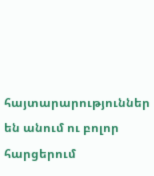հայտարարություններ են անում ու բոլոր հարցերում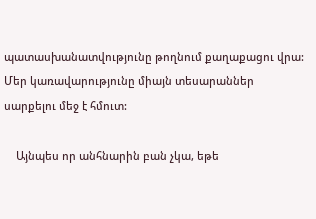պատասխանատվությունը թողնում քաղաքացու վրա: Մեր կառավարությունը միայն տեսարաններ սարքելու մեջ է հմուտ:

    Այնպես որ անհնարին բան չկա, եթե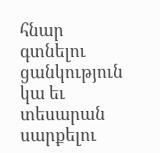հնար գտնելու ցանկություն կա եւ տեսարան սարքելու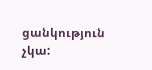ցանկություն չկա: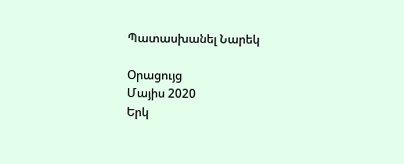Պատասխանել Նարեկ

Օրացույց
Մայիս 2020
Երկ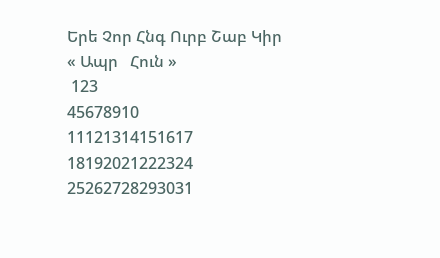Երե Չոր Հնգ Ուրբ Շաբ Կիր
« Ապր   Հուն »
 123
45678910
11121314151617
18192021222324
25262728293031